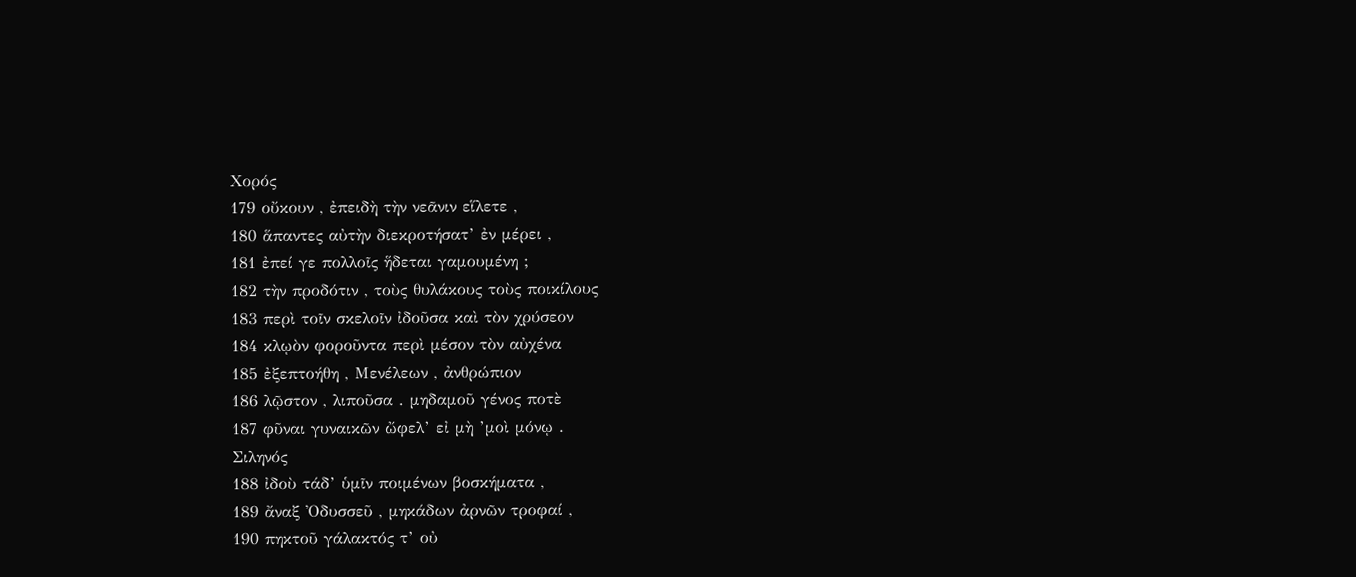Χορός
179 οὔκουν , ἐπειδὴ τὴν νεᾶνιν εἵλετε ,
180 ἅπαντες αὐτὴν διεκροτήσατ’ ἐν μέρει ,
181 ἐπεί γε πολλοῖς ἥδεται γαμουμένη ;
182 τὴν προδότιν , τοὺς θυλάκους τοὺς ποικίλους
183 περὶ τοῖν σκελοῖν ἰδοῦσα καὶ τὸν χρύσεον
184 κλῳὸν φοροῦντα περὶ μέσον τὸν αὐχένα
185 ἐξεπτοήθη , Μενέλεων , ἀνθρώπιον
186 λῷστον , λιποῦσα . μηδαμοῦ γένος ποτὲ
187 φῦναι γυναικῶν ὤφελ’ εἰ μὴ ’μοὶ μόνῳ .
Σιληνός
188 ἰδοὺ τάδ’ ὑμῖν ποιμένων βοσκήματα ,
189 ἄναξ Ὀδυσσεῦ , μηκάδων ἀρνῶν τροφαί ,
190 πηκτοῦ γάλακτός τ’ οὐ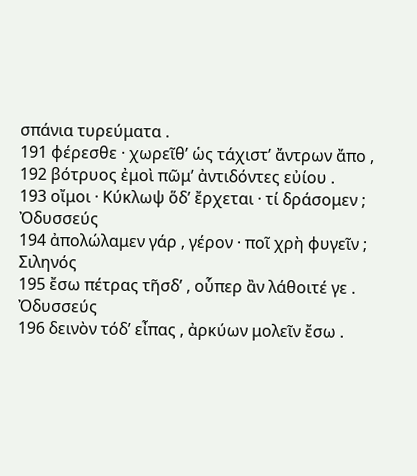σπάνια τυρεύματα .
191 φέρεσθε · χωρεῖθ’ ὡς τάχιστ’ ἄντρων ἄπο ,
192 βότρυος ἐμοὶ πῶμ’ ἀντιδόντες εὐίου .
193 οἴμοι · Κύκλωψ ὅδ’ ἔρχεται · τί δράσομεν ;
Ὀδυσσεύς
194 ἀπολώλαμεν γάρ , γέρον · ποῖ χρὴ φυγεῖν ;
Σιληνός
195 ἔσω πέτρας τῆσδ’ , οὗπερ ἂν λάθοιτέ γε .
Ὀδυσσεύς
196 δεινὸν τόδ’ εἶπας , ἀρκύων μολεῖν ἔσω .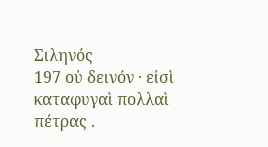Σιληνός
197 οὐ δεινόν · εἰσὶ καταφυγαὶ πολλαὶ πέτρας .